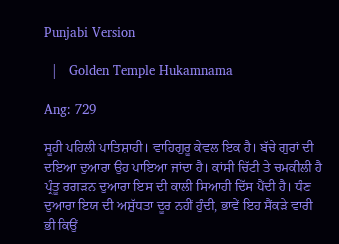Punjabi Version

  |   Golden Temple Hukamnama

Ang: 729

ਸੂਹੀ ਪਹਿਲੀ ਪਾਤਿਸ਼ਾਹੀ। ਵਾਹਿਗੁਰੂ ਕੇਵਲ ਇਕ ਹੈ। ਬੱਚੇ ਗੁਰਾਂ ਦੀ ਦਇਆ ਦੁਆਰਾ ਉਹ ਪਾਇਆ ਜਾਂਦਾ ਹੈ। ਕਾਂਸੀ ਚਿੱਟੀ ਤੇ ਚਮਕੀਲੀ ਹੈ ਪ੍ਰੰਤੂ ਰਗੜਨ ਦੁਆਰਾ ਇਸ ਦੀ ਕਾਲੀ ਸਿਆਹੀ ਦਿੱਸ ਪੈਂਦੀ ਹੈ। ਧੰਣ ਦੁਆਰਾ ਇਯ ਦੀ ਅਸ਼ੁੱਧਤਾ ਦੂਰ ਨਹੀਂ ਹੁੰਦੀ, ਭਾਵੇਂ ਇਹ ਸੈਂਕੜੇ ਵਾਰੀ ਭੀ ਕਿਉਂ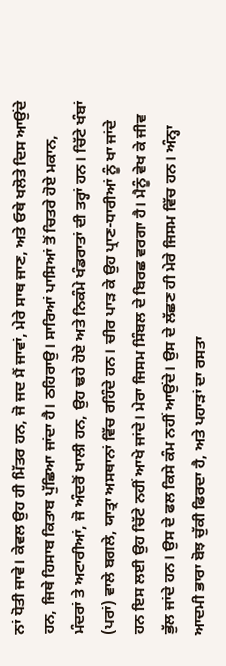ਨਾਂ ਧੋਤੀ ਜਾਵੇ। ਕੇਵਲ ਉਹ ਹੀ ਮਿੱਤਰ ਹਨ, ਜੋ ਜਦ ਮੈਂ ਜਾਵਾਂ, ਮੇਰੇ ਸਾਥ ਜਾਣ, ਅਤੇ ਓਥੇ ਖਲੋਤੇ ਦਿਸ ਆਉਂਦੇ ਹਨ, ਜਿਥੇ ਹਿਸਾਬ ਕਿਤਾਬ ਪੁੱਛਿਆ ਜਾਂਦਾ ਹੈ। ਠਹਿਰਾਉ। ਸਾਰਿਆਂ ਪਾਸਿਆਂ ਤੋਂ ਚਿਤਰੇ ਹੋਏ ਮਕਾਨ, ਮੰਦਰਾਂ ਤੇ ਅਟਾਰੀਆਂ, ਜੋ ਅੰਦਰੋਂ ਖਾਲੀ ਹਨ, ਉਹ ਢਹੇ ਹੋਏ ਅਤੇ ਨਿਕੰਮੇ ਖੰਡਰਾਤਾਂ ਦੀ ਤਰ੍ਹਾਂ ਹਨ। ਚਿੱਟੇ ਖੰਬਾਂ (ਪਰਾਂ) ਵਾਲੇ ਬਗਲੇ, ਯਾਤ੍ਰਾ ਅਸਥਾਨਾਂ ਵਿੱਚ ਰਹਿੰਦੇ ਹਨ। ਚੀਰ ਪਾੜ ਕੇ ਉਹ ਪ੍ਰਾਣ-ਧਾਰੀਆਂ ਨੂੰ ਖਾ ਜਾਂਦੇ ਹਨ ਇਸ ਲਈ ਉਹ ਚਿੱਟੇ ਨਹੀਂ ਆਖੇ ਜਾਂਦੇ। ਮੇਰਾ ਜਿਸਮ ਸਿੰਬਲ ਦੇ ਬਿਰਛ ਵਰਗਾ ਹੈ। ਮੈਨੂੰ ਵੇਖ ਕੇ ਜੀਵ ਭੁੱਲ ਜਾਂਦੇ ਹਨ। ਉਸ ਦੇ ਫਲ ਕਿਸੇ ਕੰਮ ਨਹੀਂ ਆਉਂਦੇ। ਉਸ ਦੇ ਲੱਛਣ ਹੀ ਮੇਰੇ ਜਿਸਮ ਵਿੱਚ ਹਨ। ਅੰਨ੍ਹਾ ਆਦਮੀ ਭਾਰਾ ਬੋਝ ਚੁੱਕੀ ਫਿਰਦਾ ਹੈ, ਅਤੇ ਪਹਾੜਾਂ ਦਾ ਰਸਤਾ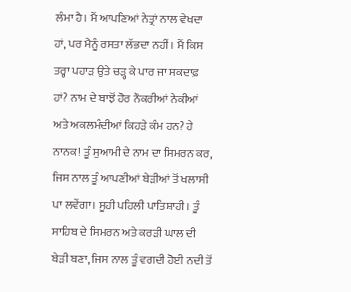ਲੰਮਾ ਹੈ। ਮੈਂ ਆਪਣਿਆਂ ਨੇਤ੍ਰਾਂ ਨਾਲ ਵੇਖਦਾ ਹਾਂ, ਪਰ ਮੈਨੂੰ ਰਸਤਾ ਲੱਭਦਾ ਨਹੀਂ। ਮੈਂ ਕਿਸ ਤਰ੍ਹਾ ਪਹਾੜ ਉਤੇ ਚੜ੍ਹ ਕੇ ਪਾਰ ਜਾ ਸਕਦਾਫ਼ ਹਾਂ? ਨਾਮ ਦੇ ਬਾਝੋਂ ਹੋਰ ਨੌਕਰੀਆਂ ਨੇਕੀਆਂ ਅਤੇ ਅਕਲਮੰਦੀਆਂ ਕਿਹੜੇ ਕੰਮ ਹਨ? ਹੇ ਨਾਨਕ! ਤੂੰ ਸੁਆਮੀ ਦੇ ਨਾਮ ਦਾ ਸਿਮਰਨ ਕਰ, ਜਿਸ ਨਾਲ ਤੂੰ ਆਪਣੀਆਂ ਬੇੜੀਆਂ ਤੋਂ ਖਲਾਸੀ ਪਾ ਲਵੇਂਗਾ। ਸੂਹੀ ਪਹਿਲੀ ਪਾਤਿਸ਼ਾਹੀ। ਤੂੰ ਸਾਹਿਬ ਦੇ ਸਿਮਰਨ ਅਤੇ ਕਰੜੀ ਘਾਲ ਦੀ ਬੇੜੀ ਬਣਾ, ਜਿਸ ਨਾਲ ਤੂੰ ਵਗਦੀ ਹੋਈ ਨਦੀ ਤੋਂ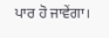ਪਾਰ ਹੋ ਜਾਵੇਂਗਾ।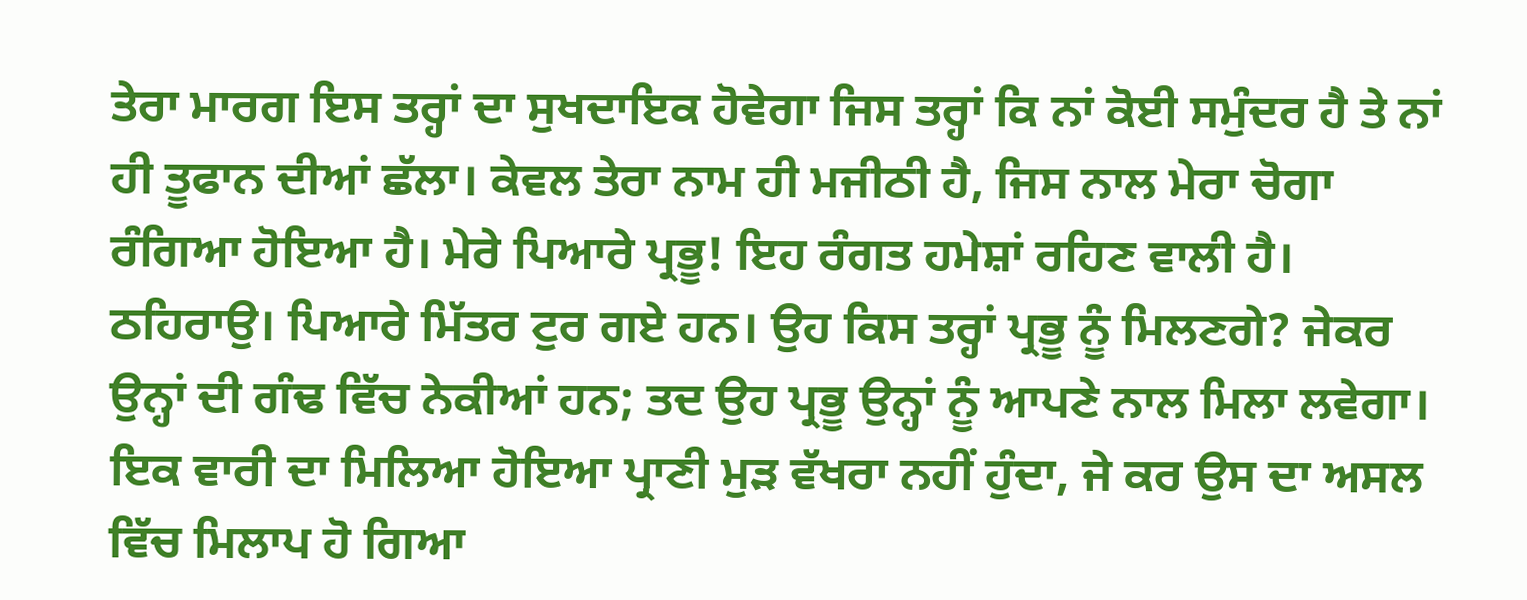ਤੇਰਾ ਮਾਰਗ ਇਸ ਤਰ੍ਹਾਂ ਦਾ ਸੁਖਦਾਇਕ ਹੋਵੇਗਾ ਜਿਸ ਤਰ੍ਹਾਂ ਕਿ ਨਾਂ ਕੋਈ ਸਮੁੰਦਰ ਹੈ ਤੇ ਨਾਂ ਹੀ ਤੂਫਾਨ ਦੀਆਂ ਛੱਲਾ। ਕੇਵਲ ਤੇਰਾ ਨਾਮ ਹੀ ਮਜੀਠੀ ਹੈ, ਜਿਸ ਨਾਲ ਮੇਰਾ ਚੋਗਾ ਰੰਗਿਆ ਹੋਇਆ ਹੈ। ਮੇਰੇ ਪਿਆਰੇ ਪ੍ਰਭੂ! ਇਹ ਰੰਗਤ ਹਮੇਸ਼ਾਂ ਰਹਿਣ ਵਾਲੀ ਹੈ। ਠਹਿਰਾਉ। ਪਿਆਰੇ ਮਿੱਤਰ ਟੁਰ ਗਏ ਹਨ। ਉਹ ਕਿਸ ਤਰ੍ਹਾਂ ਪ੍ਰਭੂ ਨੂੰ ਮਿਲਣਗੇ? ਜੇਕਰ ਉਨ੍ਹਾਂ ਦੀ ਗੰਢ ਵਿੱਚ ਨੇਕੀਆਂ ਹਨ; ਤਦ ਉਹ ਪ੍ਰਭੂ ਉਨ੍ਹਾਂ ਨੂੰ ਆਪਣੇ ਨਾਲ ਮਿਲਾ ਲਵੇਗਾ। ਇਕ ਵਾਰੀ ਦਾ ਮਿਲਿਆ ਹੋਇਆ ਪ੍ਰਾਣੀ ਮੁੜ ਵੱਖਰਾ ਨਹੀਂ ਹੁੰਦਾ, ਜੇ ਕਰ ਉਸ ਦਾ ਅਸਲ ਵਿੱਚ ਮਿਲਾਪ ਹੋ ਗਿਆ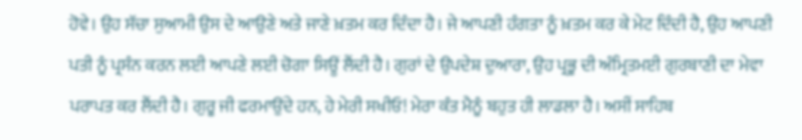ਹੋਵੇ। ਉਹ ਸੱਚਾ ਸੁਆਮੀ ਉਸ ਦੇ ਆਉਣੇ ਅਤੇ ਜਾਣੇ ਖ਼ਤਮ ਕਰ ਦਿੰਦਾ ਹੈ। ਜੇ ਆਪਣੀ ਹੰਗਤਾ ਨੂੰ ਖ਼ਤਮ ਕਰ ਕੇ ਮੇਟ ਦਿੰਦੀ ਹੈ, ਉਹ ਆਪਣੀ ਪਤੀ ਨੂੰ ਪ੍ਰਸੰਨ ਕਰਨ ਲਈ ਆਪਣੇ ਲਈ ਚੋਗਾ ਸਿਊਂ ਲੈਂਦੀ ਹੈ। ਗੁਰਾਂ ਦੇ ਉਪਦੇਸ਼ ਦੁਆਰਾ, ਉਹ ਪ੍ਰਭੂ ਦੀ ਅੰਮ੍ਰਿਤਮਈ ਗੁਰਬਾਣੀ ਦਾ ਮੇਵਾ ਪਰਾਪਤ ਕਰ ਲੈਂਦੀ ਹੈ। ਗੁਰੂ ਜੀ ਫਰਮਾਉਂਦੇ ਹਨ, ਹੇ ਮੇਰੀ ਸਖੀਓ! ਮੇਰਾ ਕੰਤ ਮੈਨੂੰ ਬਹੁਤ ਹੀ ਲਾਡਲਾ ਹੈ। ਅਸੀਂ ਸਾਹਿਬ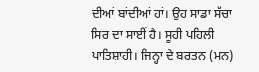ਦੀਆਂ ਬਾਂਦੀਆਂ ਹਾਂ। ਉਹ ਸਾਡਾ ਸੱਚਾ ਸਿਰ ਦਾ ਸਾਈਂ ਹੈ। ਸੂਹੀ ਪਹਿਲੀ ਪਾਤਿਸ਼ਾਹੀ। ਜਿਨ੍ਹਾ ਦੇ ਬਰਤਨ (ਮਨ)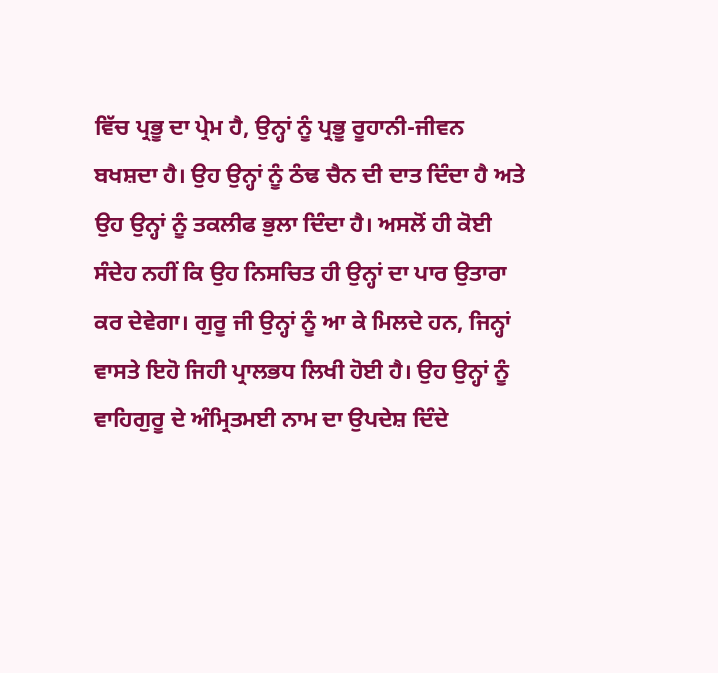ਵਿੱਚ ਪ੍ਰਭੂ ਦਾ ਪ੍ਰੇਮ ਹੈ, ਉਨ੍ਹਾਂ ਨੂੰ ਪ੍ਰਭੂ ਰੂਹਾਨੀ-ਜੀਵਨ ਬਖਸ਼ਦਾ ਹੈ। ਉਹ ਉਨ੍ਹਾਂ ਨੂੰ ਠੰਢ ਚੈਨ ਦੀ ਦਾਤ ਦਿੰਦਾ ਹੈ ਅਤੇ ਉਹ ਉਨ੍ਹਾਂ ਨੂੰ ਤਕਲੀਫ ਭੁਲਾ ਦਿੰਦਾ ਹੈ। ਅਸਲੋਂ ਹੀ ਕੋਈ ਸੰਦੇਹ ਨਹੀਂ ਕਿ ਉਹ ਨਿਸਚਿਤ ਹੀ ਉਨ੍ਹਾਂ ਦਾ ਪਾਰ ਉਤਾਰਾ ਕਰ ਦੇਵੇਗਾ। ਗੁਰੂ ਜੀ ਉਨ੍ਹਾਂ ਨੂੰ ਆ ਕੇ ਮਿਲਦੇ ਹਨ, ਜਿਨ੍ਹਾਂ ਵਾਸਤੇ ਇਹੋ ਜਿਹੀ ਪ੍ਰਾਲਭਧ ਲਿਖੀ ਹੋਈ ਹੈ। ਉਹ ਉਨ੍ਹਾਂ ਨੂੰ ਵਾਹਿਗੁਰੂ ਦੇ ਅੰਮ੍ਰਿਤਮਈ ਨਾਮ ਦਾ ਉਪਦੇਸ਼ ਦਿੰਦੇ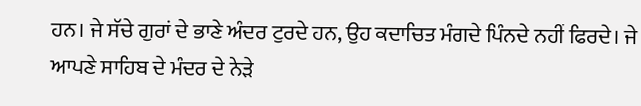ਹਨ। ਜੇ ਸੱਚੇ ਗੁਰਾਂ ਦੇ ਭਾਣੇ ਅੰਦਰ ਟੁਰਦੇ ਹਨ, ਉਹ ਕਦਾਚਿਤ ਮੰਗਦੇ ਪਿੰਨਦੇ ਨਹੀਂ ਫਿਰਦੇ। ਜੇ ਆਪਣੇ ਸਾਹਿਬ ਦੇ ਮੰਦਰ ਦੇ ਨੇੜੇ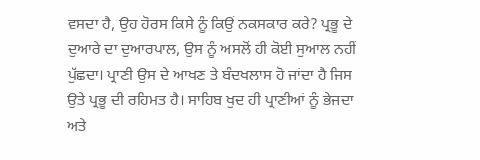ਵਸਦਾ ਹੈ, ਉਹ ਹੋਰਸ ਕਿਸੇ ਨੂੰ ਕਿਉਂ ਨਕਸਕਾਰ ਕਰੇ? ਪ੍ਰਭੂ ਦੇ ਦੁਆਰੇ ਦਾ ਦੁਆਰਪਾਲ, ਉਸ ਨੂੰ ਅਸਲੋਂ ਹੀ ਕੋਈ ਸੁਆਲ ਨਹੀਂ ਪੁੱਛਦਾ। ਪ੍ਰਾਣੀ ਉਸ ਦੇ ਆਖਣ ਤੇ ਬੰਦਖਲਾਸ ਹੋ ਜਾਂਦਾ ਹੈ ਜਿਸ ਉਤੇ ਪ੍ਰਭੂ ਦੀ ਰਹਿਮਤ ਹੈ। ਸਾਹਿਬ ਖੁਦ ਹੀ ਪ੍ਰਾਣੀਆਂ ਨੂੰ ਭੇਜਦਾ ਅਤੇ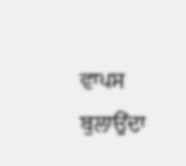ਵਾਪਸ ਬੁਲਾਉਂਦਾ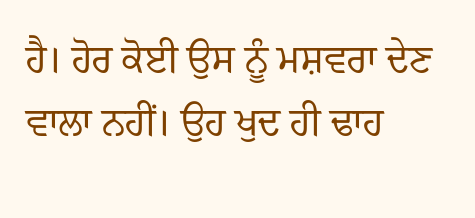ਹੈ। ਹੋਰ ਕੋਈ ਉਸ ਨੂੰ ਮਸ਼ਵਰਾ ਦੇਣ ਵਾਲਾ ਨਹੀਂ। ਉਹ ਖੁਦ ਹੀ ਢਾਹ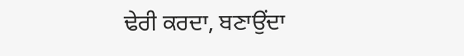ਢੇਰੀ ਕਰਦਾ, ਬਣਾਉਂਦਾ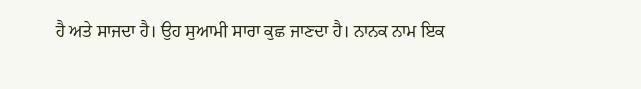ਹੈ ਅਤੇ ਸਾਜਦਾ ਹੈ। ਉਹ ਸੁਆਮੀ ਸਾਰਾ ਕੁਛ ਜਾਣਦਾ ਹੈ। ਨਾਨਕ ਨਾਮ ਇਕ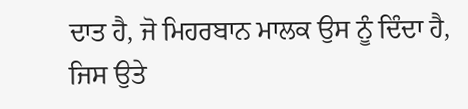ਦਾਤ ਹੈ, ਜੋ ਮਿਹਰਬਾਨ ਮਾਲਕ ਉਸ ਨੂੰ ਦਿੰਦਾ ਹੈ, ਜਿਸ ਉਤੇ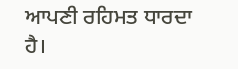ਆਪਣੀ ਰਹਿਮਤ ਧਾਰਦਾ ਹੈ।